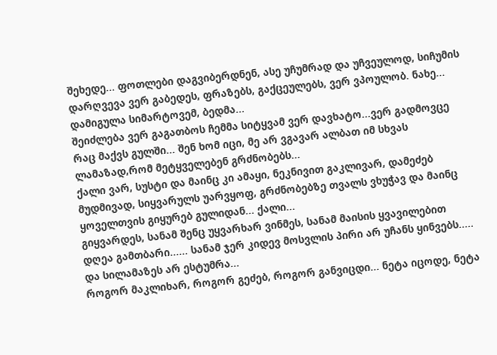შეხედე... ფოთლები დაგვიბერდნენ, ასე უჩუმრად და უჩვეულოდ, სიჩუმის დარღვევა ვერ გაბედეს, ფრაზებს, გაქცეულებს, ვერ ვპოულობ. ნახე... დამიგულა სიმარტოვემ, ბედმა...
შეიძლება ვერ გაგათბოს ჩემმა სიტყვამ ვერ დავხატო...ვერ გადმოვცე რაც მაქვს გულში... შენ ხომ იცი, მე არ ვგავარ ალბათ იმ სხვას ლამაზად,რომ მეტყველებენ გრძნობებს...
ქალი ვარ, სუსტი და მაინც კი ამაყი, ნეკნივით გაკლივარ, დამეძებ მუდმივად, სიყვარულს უარვყოფ, გრძნობებზე თვალს ვხუჭავ და მაინც ყოველთვის გიყურებ გულიდან... ქალი...
გიყვარდეს, სანამ შენც უყვარხარ ვინმეს, სანამ მაისის ყვავილებით დღეა გამთბარი...... სანამ ჯერ კიდევ მოსვლის პირი არ უჩანს ყინვებს..... და სილამაზეს არ ესტუმრა...
როგორ მაკლიხარ, როგორ გეძებ, როგორ განვიცდი... ნეტა იცოდე, ნეტა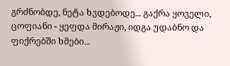გრძნობდე, ნეტა ხვდებოდე... გაქრა ყოველი, ცოფიანი - ყეფდა მირაჟი, იდგა უდაბნო და ფიქრებში ხმები...